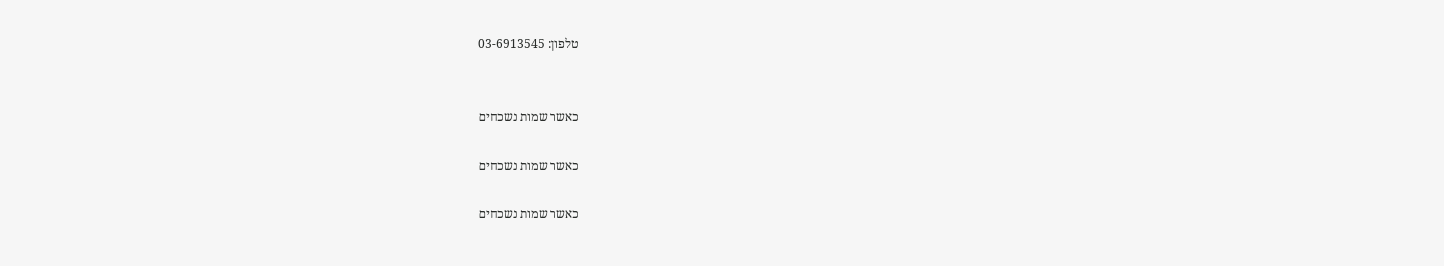טלפון: 03-6913545


כאשר שמות נשכחים

כאשר שמות נשכחים

כאשר שמות נשכחים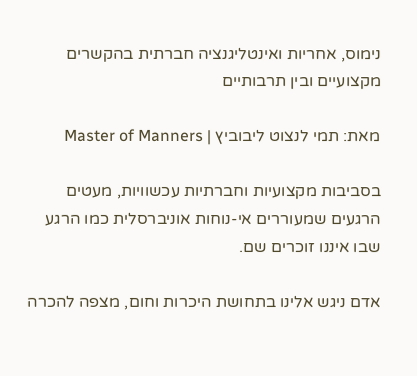נימוס, אחריות ואינטליגנציה חברתית בהקשרים מקצועיים ובין תרבותיים

מאת: תמי לנצוט ליבוביץ | Master of Manners

בסביבות מקצועיות וחברתיות עכשוויות, מעטים הרגעים שמעוררים אי-נוחות אוניברסלית כמו הרגע שבו איננו זוכרים שם.

אדם ניגש אלינו בתחושת היכרות וחום, מצפה להכרה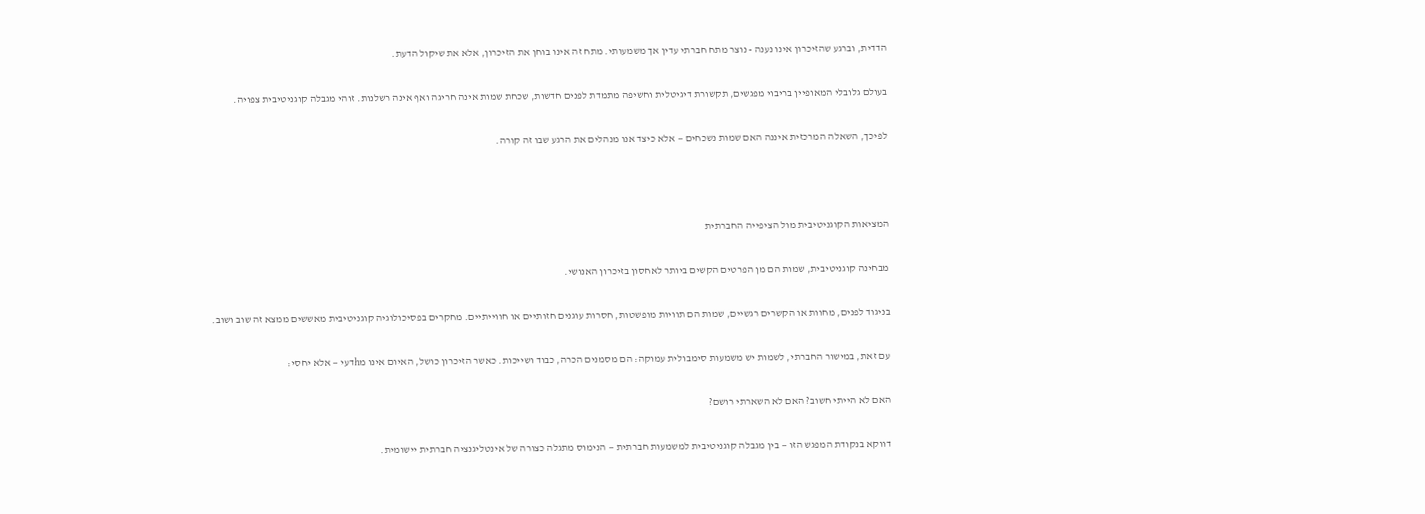הדדית, וברגע שהזיכרון אינו נענה - נוצר מתח חברתי עדין אך משמעותי. מתח זה אינו בוחן את הזיכרון, אלא את שיקול הדעת.

בעולם גלובלי המאופיין בריבוי מפגשים, תקשורת דיגיטלית וחשיפה מתמדת לפנים חדשות, שכחת שמות אינה חריגה ואף אינה רשלנות. זוהי מגבלה קוגניטיבית צפויה.

לפיכך, השאלה המרכזית איננה האם שמות נשכחים — אלא כיצד אנו מנהלים את הרגע שבו זה קורה.



המציאות הקוגניטיבית מול הציפייה החברתית

מבחינה קוגניטיבית, שמות הם מן הפרטים הקשים ביותר לאחסון בזיכרון האנושי.

בניגוד לפנים, מחוות או הקשרים רגשיים, שמות הם תוויות מופשטות, חסרות עוגנים חזותיים או חווייתיים. מחקרים בפסיכולוגיה קוגניטיבית מאששים ממצא זה שוב ושוב.

עם זאת, במישור החברתי, לשמות יש משמעות סימבולית עמוקה: הם מסמנים הכרה, כבוד ושייכות. כאשר הזיכרון כושל, האיום אינו מhדעי — אלא יחסי:

האם לא הייתי חשוב? האם לא השארתי רושם?

דווקא בנקודת המפגש הזו — בין מגבלה קוגניטיבית למשמעות חברתית — הנימוס מתגלה כצורה של אינטליגנציה חברתית יישומית.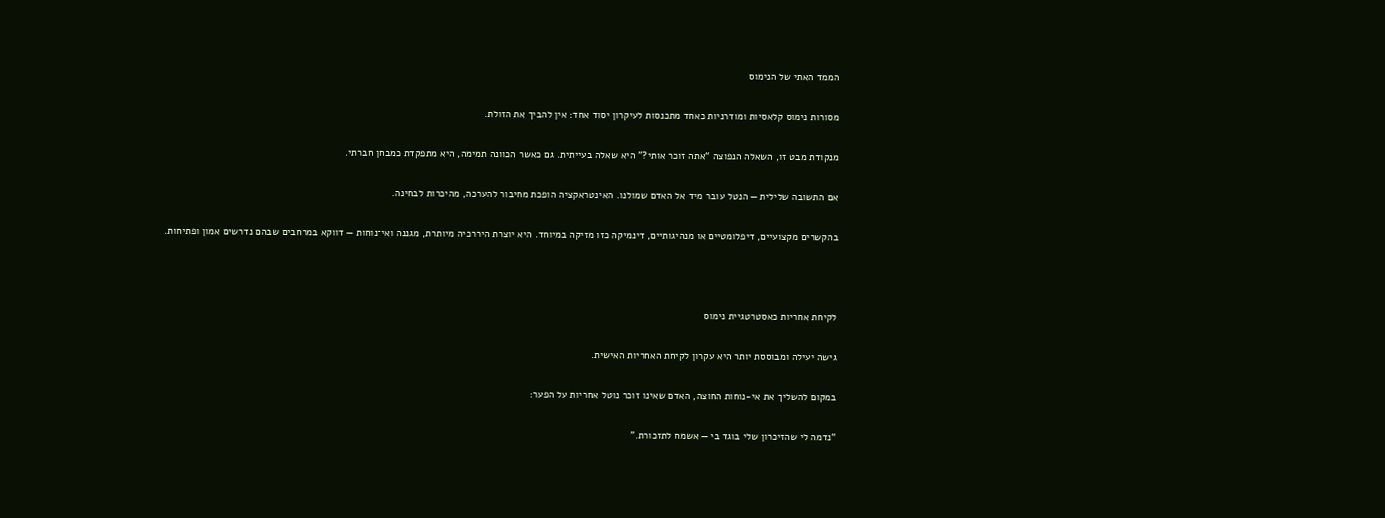הממד האתי של הנימוס

מסורות נימוס קלאסיות ומודרניות כאחד מתכנסות לעיקרון יסוד אחד: אין להביך את הזולת.

מנקודת מבט זו, השאלה הנפוצה “אתה זוכר אותי?” היא שאלה בעייתית. גם כאשר הכוונה תמימה, היא מתפקדת כמבחן חברתי.

אם התשובה שלילית — הנטל עובר מיד אל האדם שמולנו. האינטראקציה הופכת מחיבור להערכה, מהיכרות לבחינה.

בהקשרים מקצועיים, דיפלומטיים או מנהיגותיים, דינמיקה כזו מזיקה במיוחד. היא יוצרת היררכיה מיותרת, מגננה ואי־נוחות — דווקא במרחבים שבהם נדרשים אמון ופתיחות.



לקיחת אחריות כאסטרטגיית נימוס

גישה יעילה ומבוססת יותר היא עקרון לקיחת האחריות האישית.

במקום להשליך את אי-נוחות החוצה, האדם שאינו זוכר נוטל אחריות על הפער:

“נדמה לי שהזיכרון שלי בוגד בי — אשמח לתזכורת.”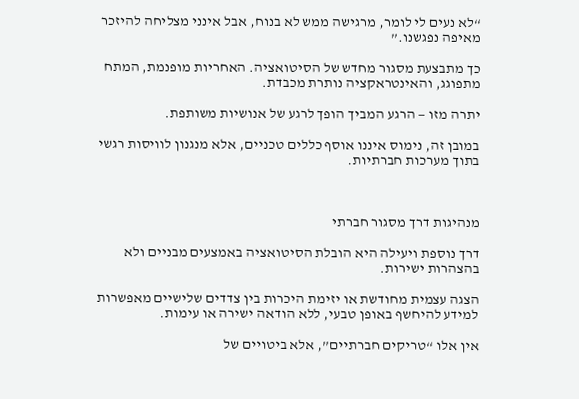“לא נעים לי לומר, מרגישה ממש לא בנוח, אבל אינני מצליחה להיזכר מאיפה נפגשנו.”

כך מתבצעת מסגור מחדש של הסיטואציה. האחריות מופנמת, המתח מתפוגג, והאינטראקציה נותרת מכבדת.

יתרה מזו — הרגע המביך הופך לרגע של אנושיות משותפת.

במובן זה, נימוס איננו אוסף כללים טכניים, אלא מנגנון לוויסות רגשי בתוך מערכות חברתיות.



מנהיגות דרך מסגור חברתי

דרך נוספת ויעילה היא הובלת הסיטואציה באמצעים מבניים ולא בהצהרות ישירות.

הצגה עצמית מחודשת או יזימת היכרות בין צדדים שלישיים מאפשרות למידע להיחשף באופן טבעי, ללא הודאה ישירה או עימות.

אין אלו “טריקים חברתיים”, אלא ביטויים של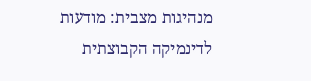מנהיגות מצבית: מודעות לדינמיקה הקבוצתית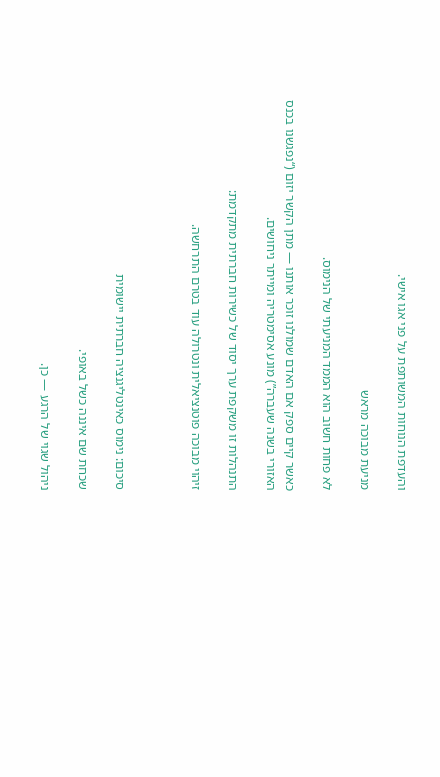והעדפת הנוחות המשותפת על פני אגו אישי.

מניעת מבוכה מראש

לא פחות חשוב הוא הממד המניעתי של הנימוס.

כאשר קיים ספק אם האדם שמולנו זוכר אותנו — מתן הקשר יזום (“נפגשנו בכנס האזורי בשנה שעברה”) מונע אסימטריה ומייתר ניחושים.

התנהלות זו משקפת ערך יסוד של כשירות חברתית מתקדמת:

זיהוי מבוכה פוטנציאלית ונטרולה עוד בטרם התרחשה.



סיכום: נימוס כאינטליגנציה חברתית יישומית

שכחת שם איננה כשל באופי.

ניהול שגוי של הרגע — כן.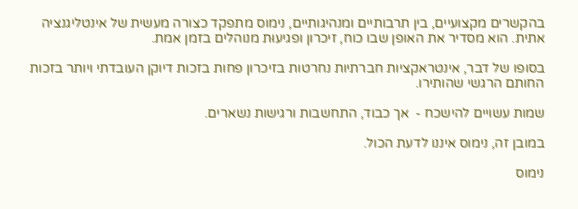בהקשרים מקצועיים, בין תרבותיים ומנהיגותיים, נימוס מתפקד כצורה מעשית של אינטליגנציה אתית. הוא מסדיר את האופן שבו כוח, זיכרון ופגיעוּת מנוהלים בזמן אמת.

בסופו של דבר, אינטראקציות חברתיות נחרטות בזיכרון פחות בזכות דיוקן העובדתי ויותר בזכות החותם הרגשי שהותירו.

שמות עשויים להישכח -  אך כבוד, התחשבות ורגישות נשארים.

במובן זה, נימוס איננו לדעת הכול.

נימוס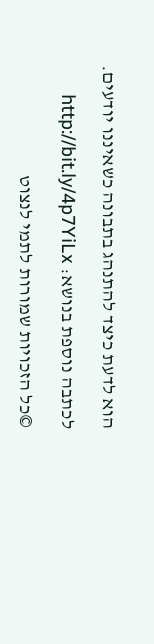הוא לדעת כיצד להתנהג בתבונה כשאיננו יודעים.

לכתבה נוספת בנושא: http://bit.ly/4p7YiLx

©כל הזכויות שמורות לתמי לנצוט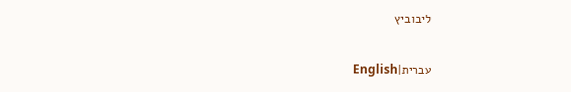ליבוביץ

עברית|English